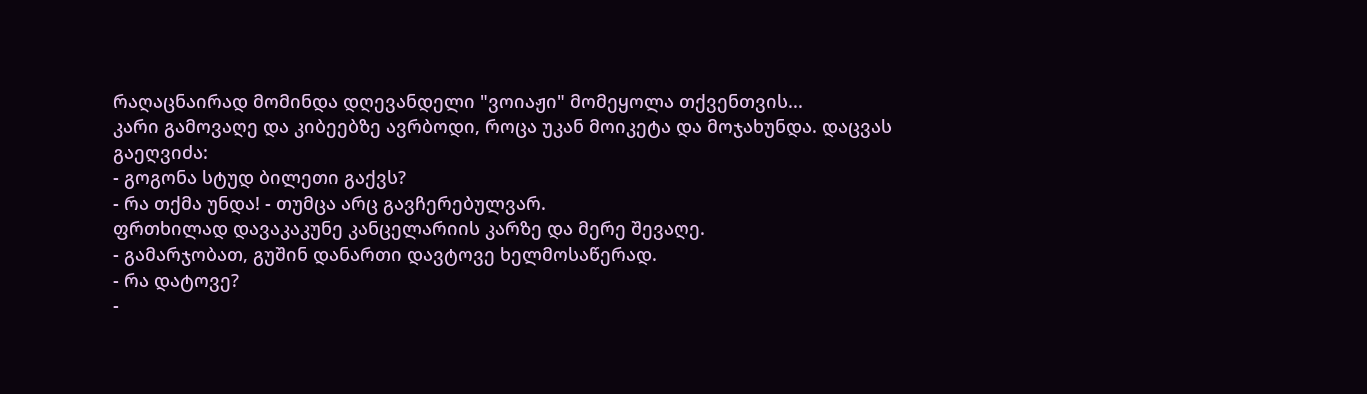რაღაცნაირად მომინდა დღევანდელი "ვოიაჟი" მომეყოლა თქვენთვის...
კარი გამოვაღე და კიბეებზე ავრბოდი, როცა უკან მოიკეტა და მოჯახუნდა. დაცვას გაეღვიძა:
- გოგონა სტუდ ბილეთი გაქვს?
- რა თქმა უნდა! - თუმცა არც გავჩერებულვარ.
ფრთხილად დავაკაკუნე კანცელარიის კარზე და მერე შევაღე.
- გამარჯობათ, გუშინ დანართი დავტოვე ხელმოსაწერად.
- რა დატოვე?
-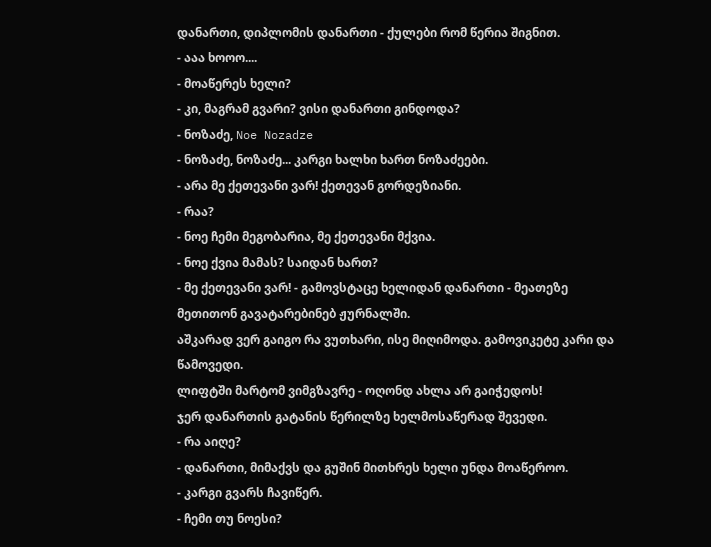დანართი, დიპლომის დანართი - ქულები რომ წერია შიგნით.
- ააა ხოოო....
- მოაწერეს ხელი?
- კი, მაგრამ გვარი? ვისი დანართი გინდოდა?
- ნოზაძე, Noe Nozadze
- ნოზაძე, ნოზაძე... კარგი ხალხი ხართ ნოზაძეები.
- არა მე ქეთევანი ვარ! ქეთევან გორდეზიანი.
- რაა?
- ნოე ჩემი მეგობარია, მე ქეთევანი მქვია.
- ნოე ქვია მამას? საიდან ხართ?
- მე ქეთევანი ვარ! - გამოვსტაცე ხელიდან დანართი - მეათეზე მეთითონ გავატარებინებ ჟურნალში.
აშკარად ვერ გაიგო რა ვუთხარი, ისე მიღიმოდა. გამოვიკეტე კარი და წამოვედი.
ლიფტში მარტომ ვიმგზავრე - ოღონდ ახლა არ გაიჭედოს!
ჯერ დანართის გატანის წერილზე ხელმოსაწერად შევედი.
- რა აიღე?
- დანართი, მიმაქვს და გუშინ მითხრეს ხელი უნდა მოაწეროო.
- კარგი გვარს ჩავიწერ.
- ჩემი თუ ნოესი?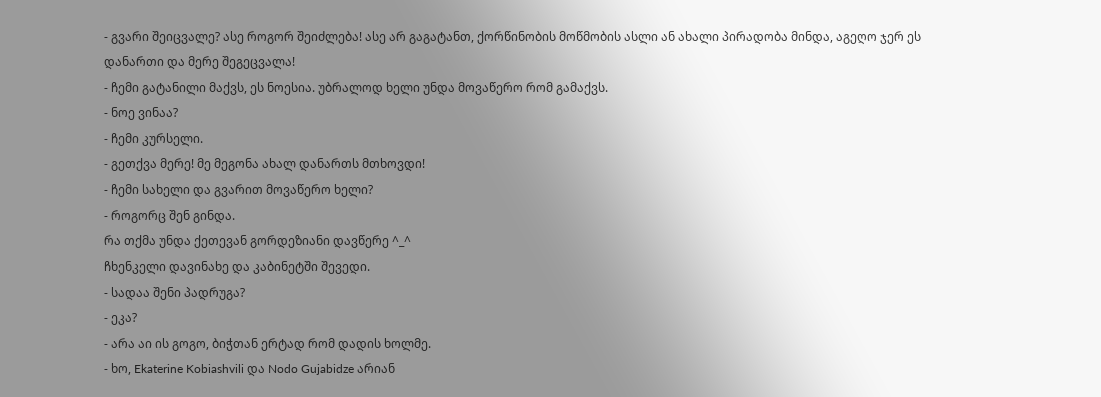- გვარი შეიცვალე? ასე როგორ შეიძლება! ასე არ გაგატანთ, ქორწინობის მოწმობის ასლი ან ახალი პირადობა მინდა, აგეღო ჯერ ეს დანართი და მერე შეგეცვალა!
- ჩემი გატანილი მაქვს, ეს ნოესია. უბრალოდ ხელი უნდა მოვაწერო რომ გამაქვს.
- ნოე ვინაა?
- ჩემი კურსელი.
- გეთქვა მერე! მე მეგონა ახალ დანართს მთხოვდი!
- ჩემი სახელი და გვარით მოვაწერო ხელი?
- როგორც შენ გინდა.
რა თქმა უნდა ქეთევან გორდეზიანი დავწერე ^_^
ჩხენკელი დავინახე და კაბინეტში შევედი.
- სადაა შენი პადრუგა?
- ეკა?
- არა აი ის გოგო, ბიჭთან ერტად რომ დადის ხოლმე.
- ხო, Ekaterine Kobiashvili და Nodo Gujabidze არიან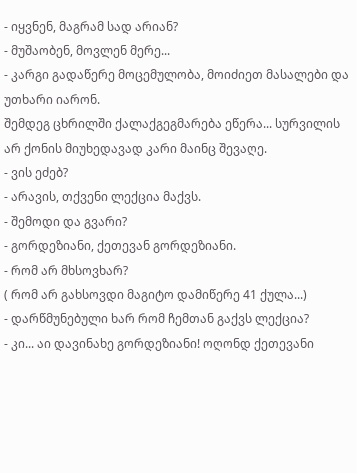- იყვნენ, მაგრამ სად არიან?
- მუშაობენ, მოვლენ მერე...
- კარგი გადაწერე მოცემულობა, მოიძიეთ მასალები და უთხარი იარონ.
შემდეგ ცხრილში ქალაქგეგმარება ეწერა... სურვილის არ ქონის მიუხედავად კარი მაინც შევაღე.
- ვის ეძებ?
- არავის, თქვენი ლექცია მაქვს.
- შემოდი და გვარი?
- გორდეზიანი, ქეთევან გორდეზიანი.
- რომ არ მხსოვხარ?
( რომ არ გახსოვდი მაგიტო დამიწერე 41 ქულა...)
- დარწმუნებული ხარ რომ ჩემთან გაქვს ლექცია?
- კი... აი დავინახე გორდეზიანი! ოღონდ ქეთევანი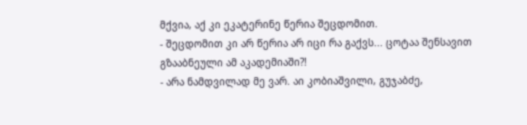მქვია, აქ კი ეკატერინე წერია შეცდომით.
- შეცდომით კი არ წერია არ იცი რა გაქვს... ცოტაა შენსავით გზააბნეული ამ აკადემიაში?!
- არა ნამდვილად მე ვარ. აი კობიაშვილი, გუჯაბძე,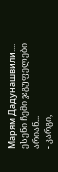Марям Дадунашвили.... ესენი ჩემი ჯგუფელები არიან...
- კარგი,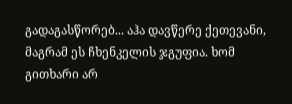გადაგასწორებ... აჰა დავწერე ქეთევანი, მაგრამ ეს ჩხენკელის ჯგუფია. ხომ გითხარი არ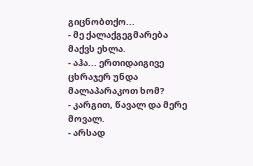გიცნობთქო...
- მე ქალაქგეგმარება მაქვს ეხლა.
- აჰა... ერთიდაიგივე ცხრაჯერ უნდა მალაპარაკოთ ხომ?
- კარგით, წავალ და მერე მოვალ.
- არსად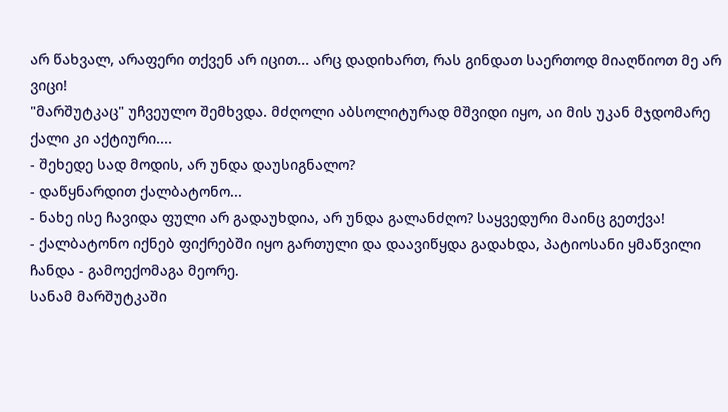არ წახვალ, არაფერი თქვენ არ იცით... არც დადიხართ, რას გინდათ საერთოდ მიაღწიოთ მე არ ვიცი!
"მარშუტკაც" უჩვეულო შემხვდა. მძღოლი აბსოლიტურად მშვიდი იყო, აი მის უკან მჯდომარე ქალი კი აქტიური....
- შეხედე სად მოდის, არ უნდა დაუსიგნალო?
- დაწყნარდით ქალბატონო...
- ნახე ისე ჩავიდა ფული არ გადაუხდია, არ უნდა გალანძღო? საყვედური მაინც გეთქვა!
- ქალბატონო იქნებ ფიქრებში იყო გართული და დაავიწყდა გადახდა, პატიოსანი ყმაწვილი ჩანდა - გამოექომაგა მეორე.
სანამ მარშუტკაში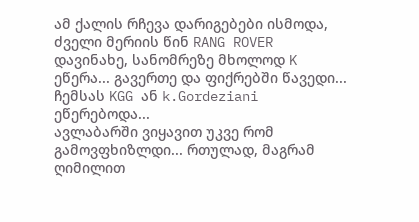ამ ქალის რჩევა დარიგებები ისმოდა, ძველი მერიის წინ RANG ROVER დავინახე, სანომრეზე მხოლოდ K ეწერა... გავერთე და ფიქრებში წავედი... ჩემსას KGG ან k.Gordeziani ეწერებოდა...
ავლაბარში ვიყავით უკვე რომ გამოვფხიზლდი... რთულად, მაგრამ ღიმილით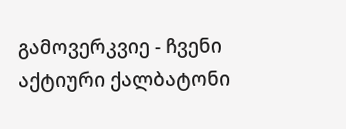გამოვერკვიე - ჩვენი აქტიური ქალბატონი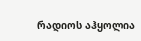რადიოს აჰყოლია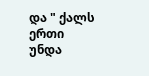და " ქალს ერთი უნდა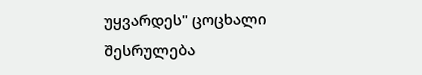უყვარდეს" ცოცხალი შესრულება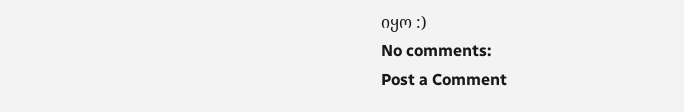იყო :)
No comments:
Post a Comment